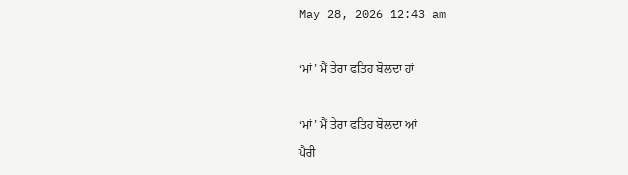May 28, 2026 12:43 am

‘ਮਾਂ’ ਮੈਂ ਤੇਰਾ ਫਤਿਹ ਬੋਲਦਾ ਹਾਂ

‘ਮਾਂ’ ਮੈਂ ਤੇਰਾ ਫਤਿਹ ਬੋਲਦਾ ਆਂ
ਪੈਰੀ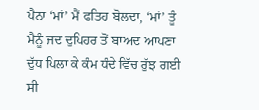ਪੈਨਾ ‘ਮਾਂ’ ਮੈਂ ਫਤਿਹ ਬੋਲਦਾ, ‘ਮਾਂ’ ਤੂੰ ਮੈਨੂੰ ਜਦ ਦੁਪਿਹਰ ਤੋਂ ਬਾਅਦ ਆਪਣਾ ਦੁੱਧ ਪਿਲਾ ਕੇ ਕੰਮ ਧੰਦੇ ਵਿੱਚ ਰੁੱਝ ਗਈ ਸੀ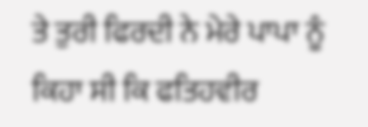ਤੇ ਤੁਰੀ ਫਿਰਦੀ ਨੇ ਮੇਰੇ ਪਾਪਾ ਨੂੰ ਕਿਹਾ ਸੀ ਕਿ ਫਤਿਹਵੀਰ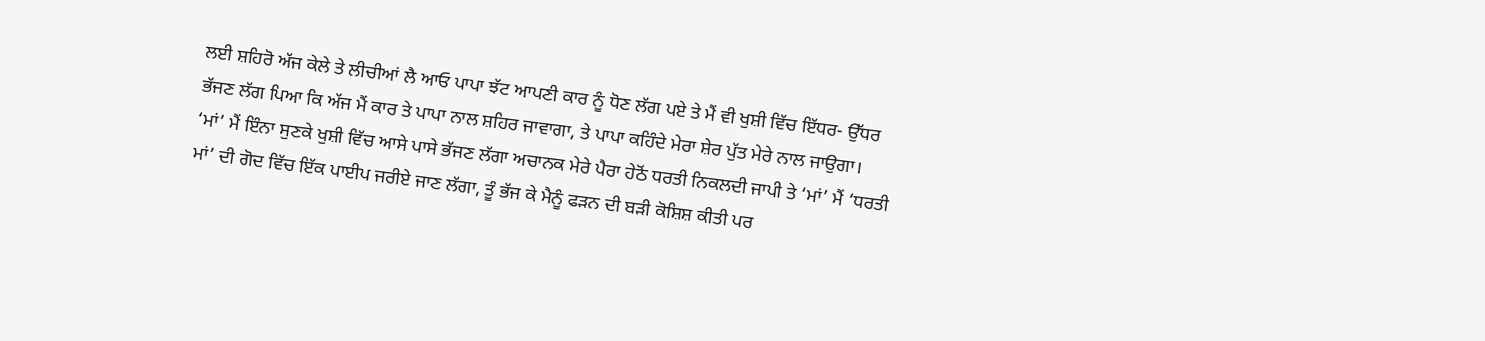ਲਈ ਸ਼ਹਿਰੋ ਅੱਜ ਕੇਲੇ ਤੇ ਲੀਚੀਆਂ ਲੈ ਆਓ ਪਾਪਾ ਝੱਟ ਆਪਣੀ ਕਾਰ ਨੂੰ ਧੋਣ ਲੱਗ ਪਏ ਤੇ ਮੈਂ ਵੀ ਖੁਸ਼ੀ ਵਿੱਚ ਇੱਧਰ- ਉੱਧਰ ਭੱਜਣ ਲੱਗ ਪਿਆ ਕਿ ਅੱਜ ਮੈਂ ਕਾਰ ਤੇ ਪਾਪਾ ਨਾਲ ਸ਼ਹਿਰ ਜਾਵਾਗਾ, ਤੇ ਪਾਪਾ ਕਹਿੰਦੇ ਮੇਰਾ ਸ਼ੇਰ ਪੁੱਤ ਮੇਰੇ ਨਾਲ ਜਾਉਗਾ।
‘ਮਾਂ’ ਮੈਂ ਇੰਨਾ ਸੁਣਕੇ ਖੁਸ਼ੀ ਵਿੱਚ ਆਸੇ ਪਾਸੇ ਭੱਜਣ ਲੱਗਾ ਅਚਾਨਕ ਮੇਰੇ ਪੈਰਾ ਹੇਠੋਂ ਧਰਤੀ ਨਿਕਲਦੀ ਜਾਪੀ ਤੇ ‘ਮਾਂ’ ਮੈਂ ‘ਧਰਤੀ ਮਾਂ’ ਦੀ ਗੋਦ ਵਿੱਚ ਇੱਕ ਪਾਈਪ ਜਰੀਏ ਜਾਣ ਲੱਗਾ, ਤੂੰ ਭੱਜ ਕੇ ਮੈਨੂੰ ਫੜਨ ਦੀ ਬੜੀ ਕੋਸ਼ਿਸ਼ ਕੀਤੀ ਪਰ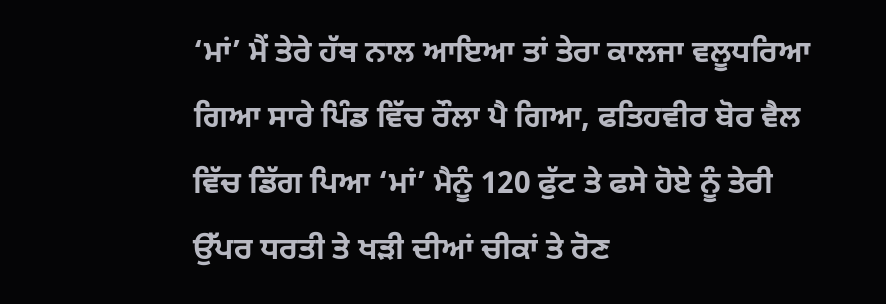‘ਮਾਂ’ ਮੈਂ ਤੇਰੇ ਹੱਥ ਨਾਲ ਆਇਆ ਤਾਂ ਤੇਰਾ ਕਾਲਜਾ ਵਲੂਧਰਿਆ ਗਿਆ ਸਾਰੇ ਪਿੰਡ ਵਿੱਚ ਰੌਲਾ ਪੈ ਗਿਆ, ਫਤਿਹਵੀਰ ਬੋਰ ਵੈਲ ਵਿੱਚ ਡਿੱਗ ਪਿਆ ‘ਮਾਂ’ ਮੈਨੂੰ 120 ਫੁੱਟ ਤੇ ਫਸੇ ਹੋਏ ਨੂੰ ਤੇਰੀ ਉੱਪਰ ਧਰਤੀ ਤੇ ਖੜੀ ਦੀਆਂ ਚੀਕਾਂ ਤੇ ਰੋਣ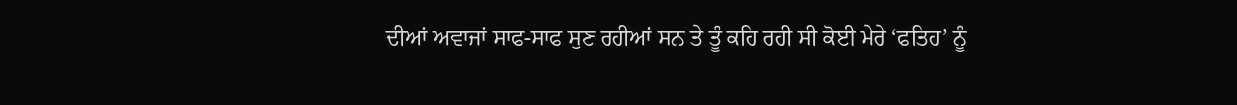ਦੀਆਂ ਅਵਾਜਾਂ ਸਾਫ-ਸਾਫ ਸੁਣ ਰਹੀਆਂ ਸਨ ਤੇ ਤੂੰ ਕਹਿ ਰਹੀ ਸੀ ਕੋਈ ਮੇਰੇ ‘ਫਤਿਹ’ ਨੂੰ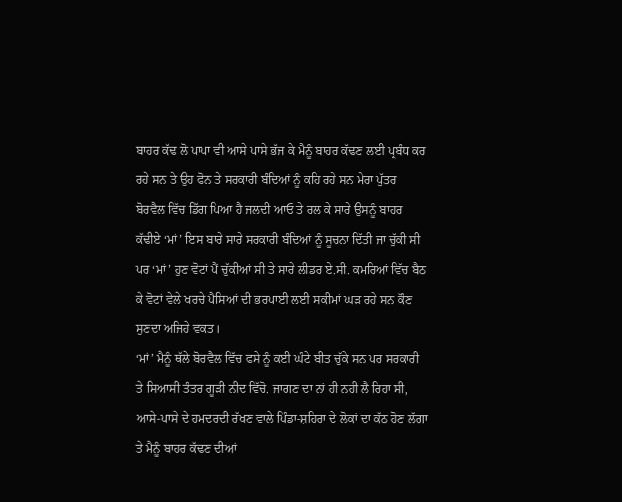ਬਾਹਰ ਕੱਢ ਲੋ ਪਾਪਾ ਵੀ ਆਸੇ ਪਾਸੇ ਭੱਜ ਕੇ ਮੈਨੂੰ ਬਾਹਰ ਕੱਢਣ ਲਈ ਪ੍ਰਬੰਧ ਕਰ ਰਹੇ ਸਨ ਤੇ ਉਹ ਫੋਨ ਤੇ ਸਰਕਾਰੀ ਬੰਦਿਆਂ ਨੂੰ ਕਹਿ ਰਹੇ ਸਨ ਮੇਰਾ ਪੁੱਤਰ ਬੋਰਵੈਲ ਵਿੱਚ ਡਿੱਗ ਪਿਆ ਹੈ ਜਲਦੀ ਆਓ ਤੇ ਰਲ ਕੇ ਸਾਰੇ ਉਸਨੂੰ ਬਾਹਰ ਕੱਢੀਏ ‘ਮਾਂ’ ਇਸ ਬਾਰੇ ਸਾਰੇ ਸਰਕਾਰੀ ਬੰਦਿਆਂ ਨੂੰ ਸੂਚਨਾ ਦਿੱਤੀ ਜਾ ਚੁੱਕੀ ਸੀ ਪਰ ‘ਮਾਂ’ ਹੁਣ ਵੋਟਾਂ ਪੈਂ ਚੁੱਕੀਆਂ ਸੀ ਤੇ ਸਾਰੇ ਲੀਡਰ ਏ.ਸੀ. ਕਮਰਿਆਂ ਵਿੱਚ ਬੈਠ ਕੇ ਵੋਟਾਂ ਵੇਲੇ ਖਰਚੇ ਪੈਸਿਆਂ ਦੀ ਭਰਪਾਈ ਲਈ ਸਕੀਮਾਂ ਘੜ ਰਹੇ ਸਨ ਕੌਣ ਸੁਣਦਾ ਅਜਿਹੇ ਵਕਤ।
‘ਮਾਂ’ ਮੈਨੂੰ ਥੱਲੇ ਬੋਰਵੈਲ ਵਿੱਚ ਫਸੇ ਨੂੰ ਕਈ ਘੰਟੇ ਬੀਤ ਚੁੱਕੇ ਸਨ ਪਰ ਸਰਕਾਰੀ ਤੇ ਸਿਆਸੀ ਤੰਤਰ ਗੂੜੀ ਨੀਦ ਵਿੱਚੋ. ਜਾਗਣ ਦਾ ਨਾਂ ਹੀ ਨਹੀ ਲੈ ਰਿਹਾ ਸੀ, ਆਸੇ-ਪਾਸੇ ਦੇ ਹਮਦਰਦੀ ਰੱਖਣ ਵਾਲੇ ਪਿੰਡਾ-ਸ਼ਹਿਰਾ ਦੇ ਲੋਕਾਂ ਦਾ ਕੱਠ ਹੋਣ ਲੱਗਾ ਤੇ ਮੈਨੂੰ ਬਾਹਰ ਕੱਢਣ ਦੀਆਂ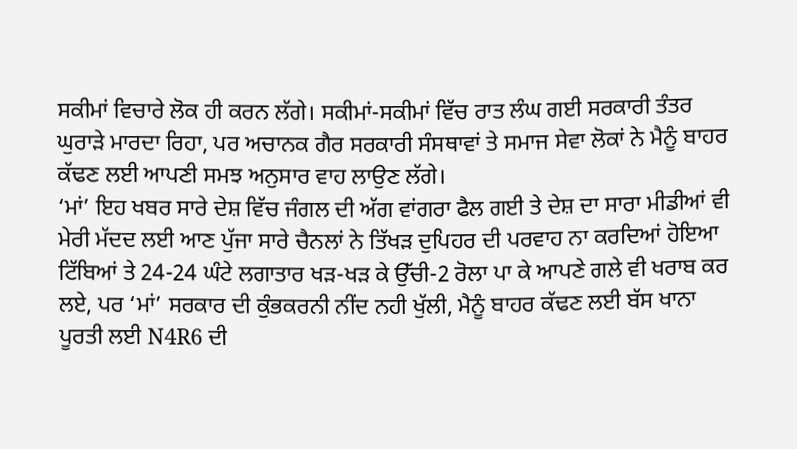ਸਕੀਮਾਂ ਵਿਚਾਰੇ ਲੋਕ ਹੀ ਕਰਨ ਲੱਗੇ। ਸਕੀਮਾਂ-ਸਕੀਮਾਂ ਵਿੱਚ ਰਾਤ ਲੰਘ ਗਈ ਸਰਕਾਰੀ ਤੰਤਰ ਘੁਰਾੜੇ ਮਾਰਦਾ ਰਿਹਾ, ਪਰ ਅਚਾਨਕ ਗੈਰ ਸਰਕਾਰੀ ਸੰਸਥਾਵਾਂ ਤੇ ਸਮਾਜ ਸੇਵਾ ਲੋਕਾਂ ਨੇ ਮੈਨੂੰ ਬਾਹਰ ਕੱਢਣ ਲਈ ਆਪਣੀ ਸਮਝ ਅਨੁਸਾਰ ਵਾਹ ਲਾਉਣ ਲੱਗੇ।
‘ਮਾਂ’ ਇਹ ਖਬਰ ਸਾਰੇ ਦੇਸ਼ ਵਿੱਚ ਜੰਗਲ ਦੀ ਅੱਗ ਵਾਂਗਰਾ ਫੈਲ ਗਈ ਤੇ ਦੇਸ਼ ਦਾ ਸਾਰਾ ਮੀਡੀਆਂ ਵੀ ਮੇਰੀ ਮੱਦਦ ਲਈ ਆਣ ਪੁੱਜਾ ਸਾਰੇ ਚੈਨਲਾਂ ਨੇ ਤਿੱਖੜ ਦੁਪਿਹਰ ਦੀ ਪਰਵਾਹ ਨਾ ਕਰਦਿਆਂ ਹੋਇਆ ਟਿੱਬਿਆਂ ਤੇ 24-24 ਘੰਟੇ ਲਗਾਤਾਰ ਖੜ-ਖੜ ਕੇ ਉੱਚੀ-2 ਰੋਲਾ ਪਾ ਕੇ ਆਪਣੇ ਗਲੇ ਵੀ ਖਰਾਬ ਕਰ ਲਏ, ਪਰ ‘ਮਾਂ’ ਸਰਕਾਰ ਦੀ ਕੁੰਭਕਰਨੀ ਨੀਂਦ ਨਹੀ ਖੁੱਲੀ, ਮੈਨੂੰ ਬਾਹਰ ਕੱਢਣ ਲਈ ਬੱਸ ਖਾਨਾ ਪੂਰਤੀ ਲਈ N4R6 ਦੀ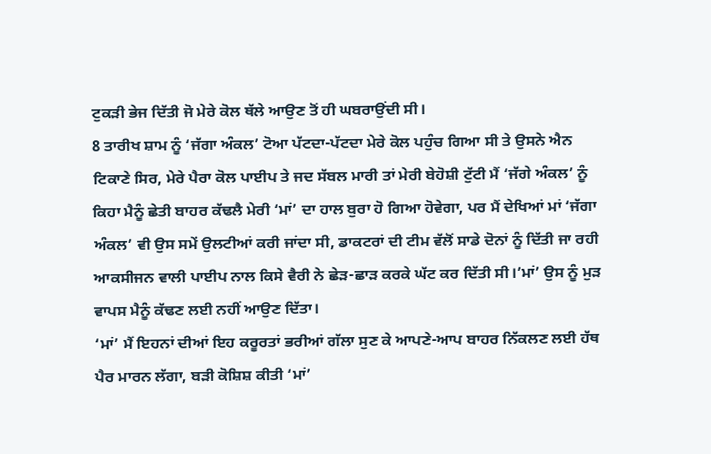ਟੁਕੜੀ ਭੇਜ ਦਿੱਤੀ ਜੋ ਮੇਰੇ ਕੋਲ ਥੱਲੇ ਆਉਣ ਤੋਂ ਹੀ ਘਬਰਾਉਂਦੀ ਸੀ।
8 ਤਾਰੀਖ ਸ਼ਾਮ ਨੂੰ ‘ਜੱਗਾ ਅੰਕਲ’ ਟੋਆ ਪੱਟਦਾ-ਪੱਟਦਾ ਮੇਰੇ ਕੋਲ ਪਹੁੰਚ ਗਿਆ ਸੀ ਤੇ ਉਸਨੇ ਐਨ ਟਿਕਾਣੇ ਸਿਰ, ਮੇਰੇ ਪੈਰਾ ਕੋਲ ਪਾਈਪ ਤੇ ਜਦ ਸੱਬਲ ਮਾਰੀ ਤਾਂ ਮੇਰੀ ਬੇਹੋਸ਼ੀ ਟੁੱਟੀ ਮੈਂ ‘ਜੱਗੇ ਅੰਕਲ’ ਨੂੰ ਕਿਹਾ ਮੈਨੂੰ ਛੇਤੀ ਬਾਹਰ ਕੱਢਲੈ ਮੇਰੀ ‘ਮਾਂ’ ਦਾ ਹਾਲ ਬੁਰਾ ਹੋ ਗਿਆ ਹੋਵੇਗਾ, ਪਰ ਮੈਂ ਦੇਖਿਆਂ ਮਾਂ ‘ਜੱਗਾ ਅੰਕਲ’ ਵੀ ਉਸ ਸਮੇਂ ਉਲਟੀਆਂ ਕਰੀ ਜਾਂਦਾ ਸੀ, ਡਾਕਟਰਾਂ ਦੀ ਟੀਮ ਵੱਲੋਂ ਸਾਡੇ ਦੋਨਾਂ ਨੂੰ ਦਿੱਤੀ ਜਾ ਰਹੀ ਆਕਸੀਜਨ ਵਾਲੀ ਪਾਈਪ ਨਾਲ ਕਿਸੇ ਵੈਰੀ ਨੇ ਛੇੜ-ਛਾੜ ਕਰਕੇ ਘੱਟ ਕਰ ਦਿੱਤੀ ਸੀ।’ਮਾਂ’ ਉਸ ਨੂੰ ਮੁੜ ਵਾਪਸ ਮੈਨੂੰ ਕੱਢਣ ਲਈ ਨਹੀਂ ਆਉਣ ਦਿੱਤਾ।
‘ਮਾਂ’ ਮੈਂ ਇਹਨਾਂ ਦੀਆਂ ਇਹ ਕਰੂਰਤਾਂ ਭਰੀਆਂ ਗੱਲਾ ਸੁਣ ਕੇ ਆਪਣੇ-ਆਪ ਬਾਹਰ ਨਿੱਕਲਣ ਲਈ ਹੱਥ ਪੈਰ ਮਾਰਨ ਲੱਗਾ, ਬੜੀ ਕੋਸ਼ਿਸ਼ ਕੀਤੀ ‘ਮਾਂ’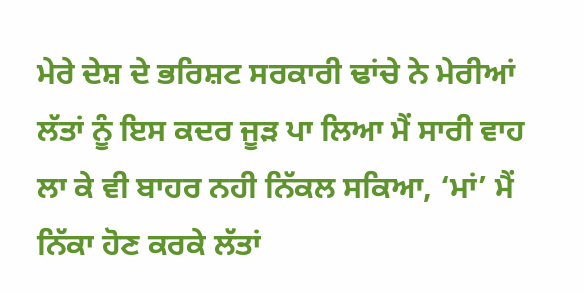ਮੇਰੇ ਦੇਸ਼ ਦੇ ਭਰਿਸ਼ਟ ਸਰਕਾਰੀ ਢਾਂਚੇ ਨੇ ਮੇਰੀਆਂ ਲੱਤਾਂ ਨੂੰ ਇਸ ਕਦਰ ਜੂੜ ਪਾ ਲਿਆ ਮੈਂ ਸਾਰੀ ਵਾਹ ਲਾ ਕੇ ਵੀ ਬਾਹਰ ਨਹੀ ਨਿੱਕਲ ਸਕਿਆ, ‘ਮਾਂ’ ਮੈਂ ਨਿੱਕਾ ਹੋਣ ਕਰਕੇ ਲੱਤਾਂ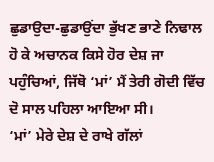ਛੁਡਾਉਦਾ-ਛੁਡਾਉਂਦਾ ਭੁੱਖਣ ਭਾਣੇ ਨਿਢਾਲ ਹੋ ਕੇ ਅਚਾਨਕ ਕਿਸੇ ਹੋਰ ਦੇਸ਼ ਜਾ ਪਹੁੰਚਿਆਂ, ਜਿੱਥੋ ‘ਮਾਂ’ ਮੈਂ ਤੇਰੀ ਗੋਦੀ ਵਿੱਚ ਦੋ ਸਾਲ ਪਹਿਲਾ ਆਇਆ ਸੀ।
‘ਮਾਂ’ ਮੇਰੇ ਦੇਸ਼ ਦੇ ਰਾਖੇ ਗੱਲਾਂ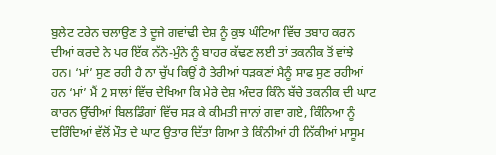ਬੁਲੇਟ ਟਰੇਨ ਚਲਾਉਣ ਤੇ ਦੂਜੇ ਗਵਾਂਢੀ ਦੇਸ਼ ਨੂੰ ਕੁਝ ਘੰਟਿਆ ਵਿੱਚ ਤਬਾਹ ਕਰਨ ਦੀਆਂ ਕਰਦੇ ਨੇ ਪਰ ਇੱਕ ਨੱਨੇ-ਮੁੰਨੇ ਨੂੰ ਬਾਹਰ ਕੱਢਣ ਲਈ ਤਾਂ ਤਕਨੀਕ ਤੋਂ ਵਾਂਝੇ ਹਨ। ‘ਮਾਂ’ ਸੁਣ ਰਹੀ ਹੈ ਨਾ ਚੁੱਪ ਕਿਉਂ ਹੈ ਤੇਰੀਆਂ ਧੜਕਣਾਂ ਮੈਨੂੰ ਸਾਫ ਸੁਣ ਰਹੀਆਂ ਹਨ ‘ਮਾਂ’ ਮੈਂ 2 ਸਾਲਾਂ ਵਿੱਚ ਦੇਖਿਆ ਕਿ ਮੇਰੇ ਦੇਸ਼ ਅੰਦਰ ਕਿੰਨੇ ਬੱਚੇ ਤਕਨੀਕ ਦੀ ਘਾਟ ਕਾਰਨ ਉੱਚੀਆਂ ਬਿਲਡਿੰਗਾਂ ਵਿੱਚ ਸੜ ਕੇ ਕੀਮਤੀ ਜਾਨਾਂ ਗਵਾ ਗਏ, ਕਿੰਨਿਆ ਨੂੰ ਦਰਿੰਦਿਆਂ ਵੱਲੋਂ ਮੌਤ ਦੇ ਘਾਟ ਉਤਾਰ ਦਿੱਤਾ ਗਿਆ ਤੇ ਕਿੰਨੀਆਂ ਹੀ ਨਿੱਕੀਆਂ ਮਾਸੂਮ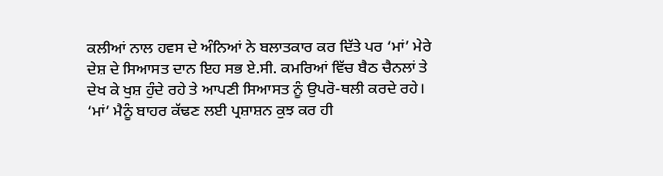ਕਲੀਆਂ ਨਾਲ ਹਵਸ ਦੇ ਅੰਨਿਆਂ ਨੇ ਬਲਾਤਕਾਰ ਕਰ ਦਿੱਤੇ ਪਰ ‘ਮਾਂ’ ਮੇਰੇ ਦੇਸ਼ ਦੇ ਸਿਆਸਤ ਦਾਨ ਇਹ ਸਭ ਏ.ਸੀ. ਕਮਰਿਆਂ ਵਿੱਚ ਬੈਠ ਚੈਨਲਾਂ ਤੇ ਦੇਖ ਕੇ ਖੁਸ਼ ਹੁੰਦੇ ਰਹੇ ਤੇ ਆਪਣੀ ਸਿਆਸਤ ਨੂੰ ਉਪਰੋ-ਥਲੀ ਕਰਦੇ ਰਹੇ।
‘ਮਾਂ’ ਮੈਨੂੰ ਬਾਹਰ ਕੱਢਣ ਲਈ ਪ੍ਰਸ਼ਾਸ਼ਨ ਕੁਝ ਕਰ ਹੀ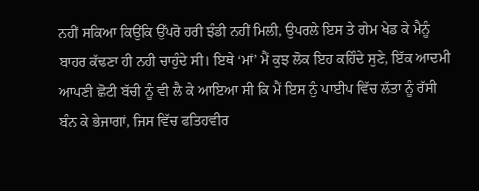ਨਹੀਂ ਸਕਿਆ ਕਿਉਂਕਿ ਉੱਪਰੋ ਹਰੀ ਝੰਡੀ ਨਹੀਂ ਮਿਲੀ, ਉਪਰਲੇ ਇਸ ਤੇ ਗੇਮ ਖੇਡ ਕੇ ਮੈਨੂੰ ਬਾਹਰ ਕੱਢਣਾ ਹੀ ਨਹੀ ਚਾਹੁੰਦੇ ਸੀ। ਇਥੇ ‘ਮਾਂ’ ਮੈਂ ਕੁਝ ਲੋਕ ਇਹ ਕਹਿੰਦੇ ਸੁਣੇ, ਇੱਕ ਆਦਮੀ ਆਪਣੀ ਛੋਟੀ ਬੱਚੀ ਨੂੰ ਵੀ ਲੈ ਕੇ ਆਇਆ ਸੀ ਕਿ ਮੈਂ ਇਸ ਨੁੰ ਪਾਈਪ ਵਿੱਚ ਲੱਤਾ ਨੂੰ ਰੱਸੀ ਬੰਨ ਕੇ ਭੇਜਾਗਾਂ, ਜਿਸ ਵਿੱਚ ਫਤਿਹਵੀਰ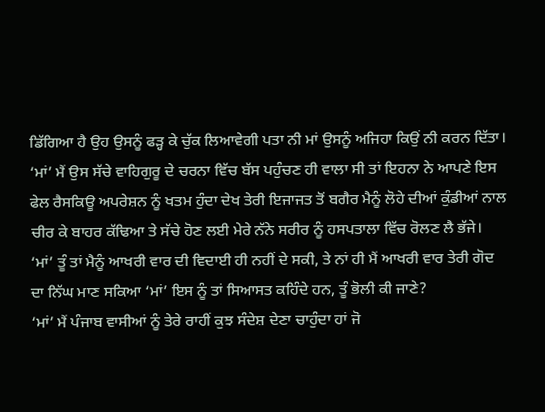ਡਿੱਗਿਆ ਹੈ ਉਹ ਉਸਨੂੰ ਫੜ੍ਹ ਕੇ ਚੁੱਕ ਲਿਆਵੇਗੀ ਪਤਾ ਨੀ ਮਾਂ ਉਸਨੂੰ ਅਜਿਹਾ ਕਿਉਂ ਨੀ ਕਰਨ ਦਿੱਤਾ।
‘ਮਾਂ’ ਮੈਂ ਉਸ ਸੱਚੇ ਵਾਹਿਗੁਰੂ ਦੇ ਚਰਨਾ ਵਿੱਚ ਬੱਸ ਪਹੁੰਚਣ ਹੀ ਵਾਲਾ ਸੀ ਤਾਂ ਇਹਨਾ ਨੇ ਆਪਣੇ ਇਸ ਫੇਲ ਰੈਸਕਿਊ ਅਪਰੇਸ਼ਨ ਨੂੰ ਖਤਮ ਹੁੰਦਾ ਦੇਖ ਤੇਰੀ ਇਜਾਜਤ ਤੋਂ ਬਗੈਰ ਮੈਨੂੰ ਲੋਹੇ ਦੀਆਂ ਕੁੰਡੀਆਂ ਨਾਲ ਚੀਰ ਕੇ ਬਾਹਰ ਕੱਢਿਆ ਤੇ ਸੱਚੇ ਹੋਣ ਲਈ ਮੇਰੇ ਨੱਨੇ ਸਰੀਰ ਨੂੰ ਹਸਪਤਾਲਾ ਵਿੱਚ ਰੋਲਣ ਲੈ ਭੱਜੇ। ‘ਮਾਂ’ ਤੂੰ ਤਾਂ ਮੈਨੂੰ ਆਖਰੀ ਵਾਰ ਦੀ ਵਿਦਾਈ ਹੀ ਨਹੀਂ ਦੇ ਸਕੀ, ਤੇ ਨਾਂ ਹੀ ਮੈਂ ਆਖਰੀ ਵਾਰ ਤੇਰੀ ਗੋਦ ਦਾ ਨਿੱਘ ਮਾਣ ਸਕਿਆ ‘ਮਾਂ’ ਇਸ ਨੂੰ ਤਾਂ ਸਿਆਸਤ ਕਹਿੰਦੇ ਹਨ, ਤੂੰ ਭੋਲੀ ਕੀ ਜਾਣੇ?
‘ਮਾਂ’ ਮੈਂ ਪੰਜਾਬ ਵਾਸੀਆਂ ਨੂੰ ਤੇਰੇ ਰਾਹੀਂ ਕੁਝ ਸੰਦੇਸ਼ ਦੇਣਾ ਚਾਹੁੰਦਾ ਹਾਂ ਜੋ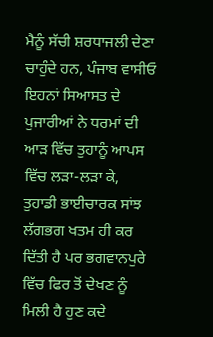ਮੈਨੂੰ ਸੱਚੀ ਸ਼ਰਧਾਜਲੀ ਦੇਣਾ ਚਾਹੁੰਦੇ ਹਨ, ਪੰਜਾਬ ਵਾਸੀਓ ਇਹਨਾਂ ਸਿਆਸਤ ਦੇ ਪੁਜਾਰੀਆਂ ਨੇ ਧਰਮਾਂ ਦੀ ਆੜ ਵਿੱਚ ਤੁਹਾਨੂੰ ਆਪਸ ਵਿੱਚ ਲੜਾ-ਲੜਾ ਕੇ, ਤੁਹਾਡੀ ਭਾਈਚਾਰਕ ਸਾਂਝ ਲੱਗਭਗ ਖਤਮ ਹੀ ਕਰ ਦਿੱਤੀ ਹੈ ਪਰ ਭਗਵਾਨਪੁਰੇ ਵਿੱਚ ਫਿਰ ਤੋਂ ਦੇਖਣ ਨੂੰ ਮਿਲੀ ਹੈ ਹੁਣ ਕਦੇ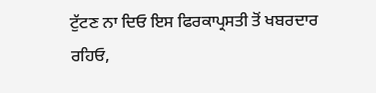ਟੁੱਟਣ ਨਾ ਦਿਓ ਇਸ ਫਿਰਕਾਪ੍ਰਸਤੀ ਤੋਂ ਖਬਰਦਾਰ ਰਹਿਓ,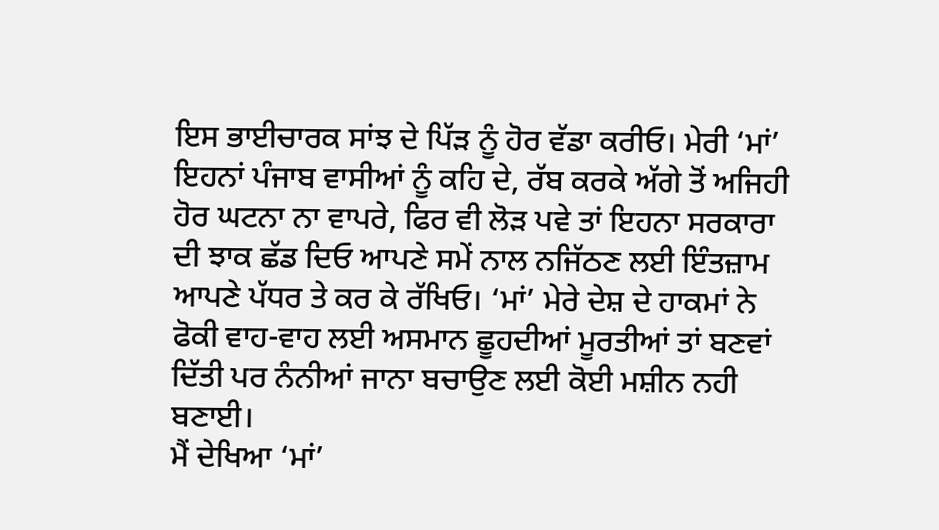ਇਸ ਭਾਈਚਾਰਕ ਸਾਂਝ ਦੇ ਪਿੱੜ ਨੂੰ ਹੋਰ ਵੱਡਾ ਕਰੀਓ। ਮੇਰੀ ‘ਮਾਂ’ ਇਹਨਾਂ ਪੰਜਾਬ ਵਾਸੀਆਂ ਨੂੰ ਕਹਿ ਦੇ, ਰੱਬ ਕਰਕੇ ਅੱਗੇ ਤੋਂ ਅਜਿਹੀ ਹੋਰ ਘਟਨਾ ਨਾ ਵਾਪਰੇ, ਫਿਰ ਵੀ ਲੋੜ ਪਵੇ ਤਾਂ ਇਹਨਾ ਸਰਕਾਰਾ ਦੀ ਝਾਕ ਛੱਡ ਦਿਓ ਆਪਣੇ ਸਮੇਂ ਨਾਲ ਨਜਿੱਠਣ ਲਈ ਇੰਤਜ਼ਾਮ ਆਪਣੇ ਪੱਧਰ ਤੇ ਕਰ ਕੇ ਰੱਖਿਓ। ‘ਮਾਂ’ ਮੇਰੇ ਦੇਸ਼ ਦੇ ਹਾਕਮਾਂ ਨੇ ਫੋਕੀ ਵਾਹ-ਵਾਹ ਲਈ ਅਸਮਾਨ ਛੂਹਦੀਆਂ ਮੂਰਤੀਆਂ ਤਾਂ ਬਣਵਾਂ ਦਿੱਤੀ ਪਰ ਨੰਨੀਆਂ ਜਾਨਾ ਬਚਾਉਣ ਲਈ ਕੋਈ ਮਸ਼ੀਨ ਨਹੀ ਬਣਾਈ।
ਮੈਂ ਦੇਖਿਆ ‘ਮਾਂ’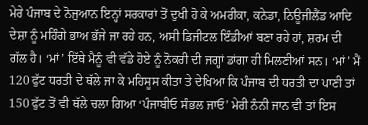ਮੇਰੇ ਪੰਜਾਬ ਦੇ ਨੋਜੁਆਨ ਇਨ੍ਹਾਂ ਸਰਕਾਰਾਂ ਤੋਂ ਦੁਖੀ ਹੋ ਕੇ ਅਮਰੀਕਾ, ਕਨੇਡਾ, ਨਿਊਜੀਲੈਂਡ ਆਦਿ ਦੇਸ਼ਾ ਨੂੰ ਮਹਿੰਗੇ ਭਾਅ ਭੱਜੇ ਜਾ ਰਹੇ ਹਨ, ਅਸੀ ਡਿਜੀਟਲ ਇੰਡੀਆਂ ਬਣਾ ਰਹੇ ਹਾਂ, ਸ਼ਰਮ ਦੀ ਗੱਲ ਹੈ। ‘ਮਾਂ’ ਇੱਥੇ ਮੈਨੂੰ ਵੀ ਵੱਡੇ ਹੋਏ ਨੂੰ ਨੋਕਰੀ ਦੀ ਜਗ੍ਹਾਂ ਡਾਂਗਾ ਹੀ ਮਿਲਣੀਆਂ ਸਨ। ‘ਮਾਂ’ ਮੈਂ 120 ਫੁੱਟ ਧਰਤੀ ਦੇ ਥੱਲੇ ਜਾ ਕੇ ਮਹਿਸੂਸ ਕੀਤਾ ਤੇ ਦੇਖਿਆ ਕਿ ਪੰਜਾਬ ਦੀ ਧਰਤੀ ਦਾ ਪਾਣੀ ਤਾਂ 150 ਫੁੱਟ ਤੋਂ ਵੀ ਥੱਲੇ ਚਲਾ ਗਿਆ ‘ਪੰਜਾਬੀਓ ਸੰਭਲ ਜਾਓ’ ਮੇਰੀ ਨੰਨੀ ਜਾਨ ਵੀ ਤਾਂ ਇਸ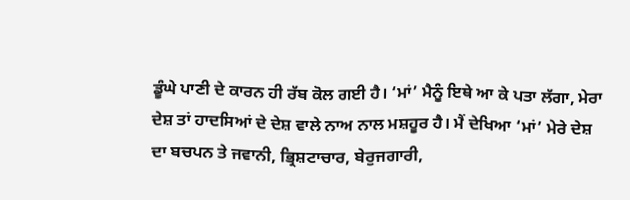ਡੂੰਘੇ ਪਾਣੀ ਦੇ ਕਾਰਨ ਹੀ ਰੱਬ ਕੋਲ ਗਈ ਹੈ। ‘ਮਾਂ’ ਮੈਨੂੰ ਇਥੇ ਆ ਕੇ ਪਤਾ ਲੱਗਾ, ਮੇਰਾ ਦੇਸ਼ ਤਾਂ ਹਾਦਸਿਆਂ ਦੇ ਦੇਸ਼ ਵਾਲੇ ਨਾਅ ਨਾਲ ਮਸ਼ਹੂਰ ਹੈ। ਮੈਂ ਦੇਖਿਆ ‘ਮਾਂ’ ਮੇਰੇ ਦੇਸ਼ ਦਾ ਬਚਪਨ ਤੇ ਜਵਾਨੀ, ਭ੍ਰਿਸ਼ਟਾਚਾਰ, ਬੇਰੁਜਗਾਰੀ,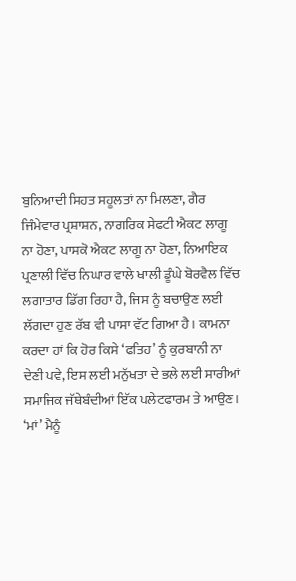ਬੁਨਿਆਦੀ ਸਿਹਤ ਸਹੂਲਤਾਂ ਨਾ ਮਿਲਣਾ, ਗੈਰ ਜਿੰਮੇਵਾਰ ਪ੍ਰਸ਼ਾਸ਼ਨ, ਨਾਗਰਿਕ ਸੇਫਟੀ ਐਕਟ ਲਾਗੂ ਨਾ ਹੋਣਾ, ਪਾਸਕੋ ਐਕਟ ਲਾਗੂ ਨਾ ਹੋਣਾ, ਨਿਆਇਕ ਪ੍ਰਣਾਲੀ ਵਿੱਚ ਨਿਘਾਰ ਵਾਲੇ ਖਾਲੀ ਡੂੰਘੇ ਬੋਰਵੈਲ ਵਿੱਚ ਲਗਾਤਾਰ ਡਿੱਗ ਰਿਹਾ ਹੈ, ਜਿਸ ਨੂੰ ਬਚਾਉਣ ਲਈ ਲੱਗਦਾ ਹੁਣ ਰੱਬ ਵੀ ਪਾਸਾ ਵੱਟ ਗਿਆ ਹੈ। ਕਾਮਨਾ ਕਰਦਾ ਹਾਂ ਕਿ ਹੋਰ ਕਿਸੇ ‘ਫਤਿਹ’ ਨੂੰ ਕੁਰਬਾਨੀ ਨਾ ਦੇਣੀ ਪਵੇ, ਇਸ ਲਈ ਮਨੁੱਖਤਾ ਦੇ ਭਲੇ ਲਈ ਸਾਰੀਆਂ ਸਮਾਜਿਕ ਜੱਥੇਬੰਦੀਆਂ ਇੱਕ ਪਲੇਟਫਾਰਮ ਤੇ ਆਉਣ।
‘ਮਾਂ’ ਮੈਨੂੰ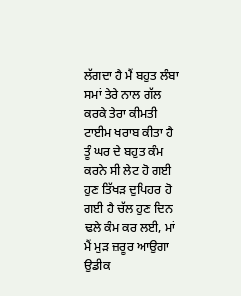ਲੱਗਦਾ ਹੈ ਮੈਂ ਬਹੁਤ ਲੰਬਾ ਸਮਾਂ ਤੇਰੇ ਨਾਲ ਗੱਲ ਕਰਕੇ ਤੇਰਾ ਕੀਮਤੀ ਟਾਈਮ ਖਰਾਬ ਕੀਤਾ ਹੈ ਤੂੰ ਘਰ ਦੇ ਬਹੁਤ ਕੰਮ ਕਰਨੇ ਸੀ ਲੇਟ ਹੋ ਗਈ ਹੁਣ ਤਿੱਖੜ ਦੁਪਿਹਰ ਹੋ ਗਈ ਹੈ ਚੱਲ ਹੁਣ ਦਿਨ ਢਲੇ ਕੰਮ ਕਰ ਲਈ, ਮਾਂ ਮੈਂ ਮੁੜ ਜ਼ਰੂਰ ਆਉਗਾ ਉਡੀਕ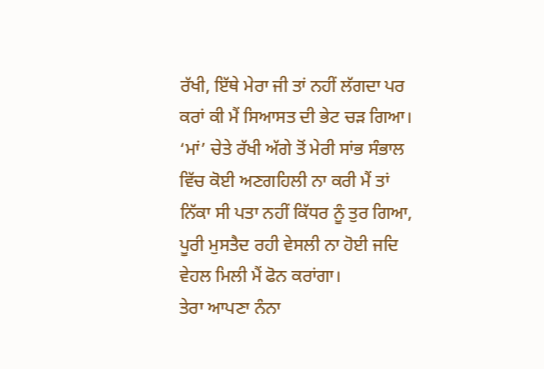ਰੱਖੀ, ਇੱਥੇ ਮੇਰਾ ਜੀ ਤਾਂ ਨਹੀਂ ਲੱਗਦਾ ਪਰ ਕਰਾਂ ਕੀ ਮੈਂ ਸਿਆਸਤ ਦੀ ਭੇਟ ਚੜ ਗਿਆ। ‘ਮਾਂ’ ਚੇਤੇ ਰੱਖੀ ਅੱਗੇ ਤੋਂ ਮੇਰੀ ਸਾਂਭ ਸੰਭਾਲ ਵਿੱਚ ਕੋਈ ਅਣਗਹਿਲੀ ਨਾ ਕਰੀ ਮੈਂ ਤਾਂ ਨਿੱਕਾ ਸੀ ਪਤਾ ਨਹੀਂ ਕਿੱਧਰ ਨੂੰ ਤੁਰ ਗਿਆ, ਪੂਰੀ ਮੁਸਤੈਦ ਰਹੀ ਵੇਸਲੀ ਨਾ ਹੋਈ ਜਦਿ ਵੇਹਲ ਮਿਲੀ ਮੈਂ ਫੋਨ ਕਰਾਂਗਾ।
ਤੇਰਾ ਆਪਣਾ ਨੰਨਾ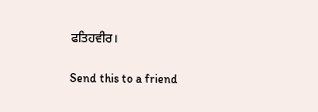ਫਤਿਹਵੀਰ।

Send this to a friend